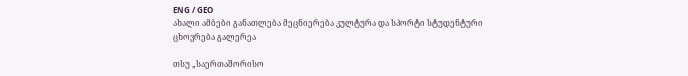ENG / GEO
ახალი ამბები განათლება მეცნიერება კულტურა და სპორტი სტუდენტური ცხოვრება გალერეა

თსუ „საერთაშორისო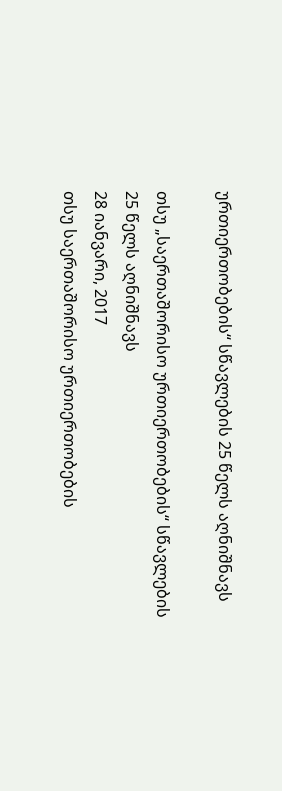ურთიერთობების“ სწავლების 25 წელს აღნიშნავს

თსუ „საერთაშორისო ურთიერთობების“ სწავლების 25 წელს აღნიშნავს
28 იანვარი, 2017
თსუ საერთაშორისო ურთიერთობების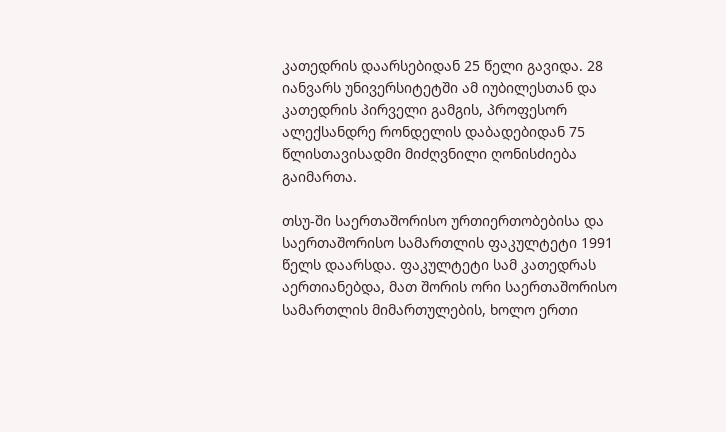კათედრის დაარსებიდან 25 წელი გავიდა. 28 იანვარს უნივერსიტეტში ამ იუბილესთან და კათედრის პირველი გამგის, პროფესორ ალექსანდრე რონდელის დაბადებიდან 75 წლისთავისადმი მიძღვნილი ღონისძიება გაიმართა.

თსუ-ში საერთაშორისო ურთიერთობებისა და საერთაშორისო სამართლის ფაკულტეტი 1991 წელს დაარსდა. ფაკულტეტი სამ კათედრას აერთიანებდა, მათ შორის ორი საერთაშორისო სამართლის მიმართულების, ხოლო ერთი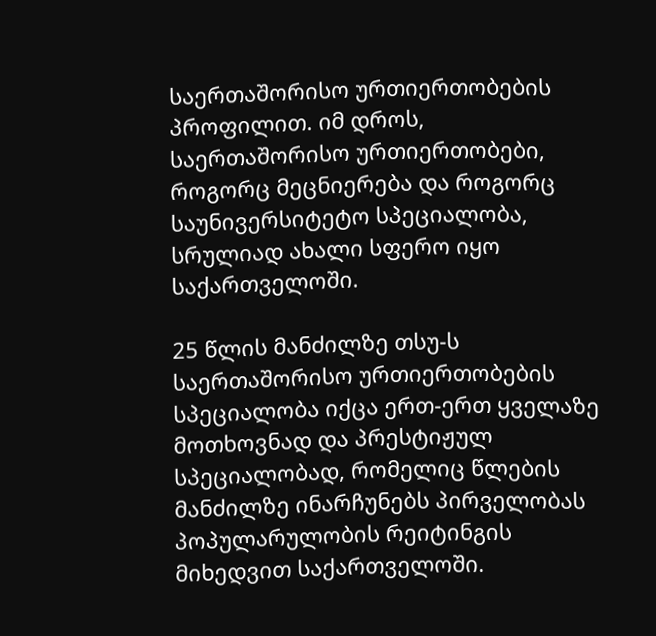საერთაშორისო ურთიერთობების პროფილით. იმ დროს, საერთაშორისო ურთიერთობები, როგორც მეცნიერება და როგორც საუნივერსიტეტო სპეციალობა, სრულიად ახალი სფერო იყო საქართველოში.

25 წლის მანძილზე თსუ-ს საერთაშორისო ურთიერთობების სპეციალობა იქცა ერთ-ერთ ყველაზე მოთხოვნად და პრესტიჟულ სპეციალობად, რომელიც წლების მანძილზე ინარჩუნებს პირველობას პოპულარულობის რეიტინგის მიხედვით საქართველოში.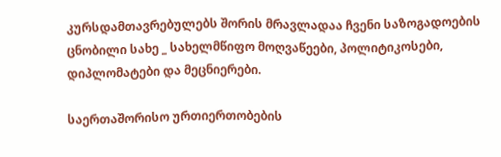კურსდამთავრებულებს შორის მრავლადაა ჩვენი საზოგადოების ცნობილი სახე _ სახელმწიფო მოღვაწეები, პოლიტიკოსები, დიპლომატები და მეცნიერები.

საერთაშორისო ურთიერთობების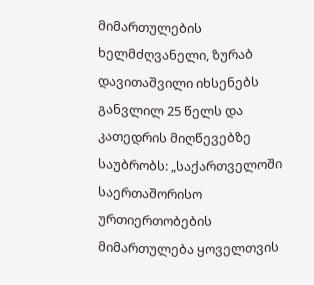მიმართულების ხელმძღვანელი, ზურაბ დავითაშვილი იხსენებს განვლილ 25 წელს და კათედრის მიღწევებზე საუბრობს: „საქართველოში საერთაშორისო ურთიერთობების მიმართულება ყოველთვის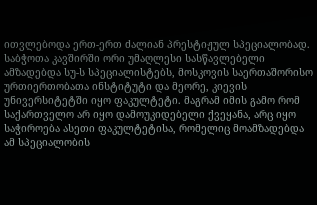ითვლებოდა ერთ-ერთ ძალიან პრესტიჟულ სპეციალობად. საბჭოთა კავშირში ორი უმაღლესი სასწავლებელი ამზადებდა სუ-ს სპეციალისტებს, მოსკოვის საერთაშორისო ურთიერთობათა ინსტიტუტი და მეორე, კიევის უნივერსიტეტში იყო ფაკულტეტი. მაგრამ იმის გამო რომ საქართველო არ იყო დამოუკიდებელი ქვეყანა, არც იყო საჭიროება ასეთი ფაკულტეტისა, რომელიც მოამზადებდა ამ სპეციალობის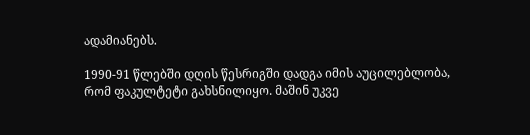ადამიანებს.

1990-91 წლებში დღის წესრიგში დადგა იმის აუცილებლობა, რომ ფაკულტეტი გახსნილიყო. მაშინ უკვე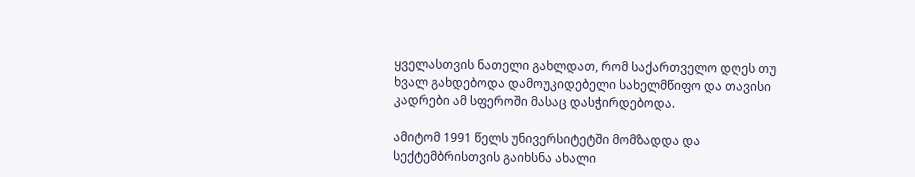ყველასთვის ნათელი გახლდათ, რომ საქართველო დღეს თუ ხვალ გახდებოდა დამოუკიდებელი სახელმწიფო და თავისი კადრები ამ სფეროში მასაც დასჭირდებოდა.

ამიტომ 1991 წელს უნივერსიტეტში მომზადდა და სექტემბრისთვის გაიხსნა ახალი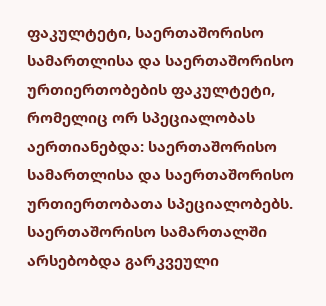ფაკულტეტი, საერთაშორისო სამართლისა და საერთაშორისო ურთიერთობების ფაკულტეტი, რომელიც ორ სპეციალობას აერთიანებდა: საერთაშორისო სამართლისა და საერთაშორისო ურთიერთობათა სპეციალობებს. საერთაშორისო სამართალში არსებობდა გარკვეული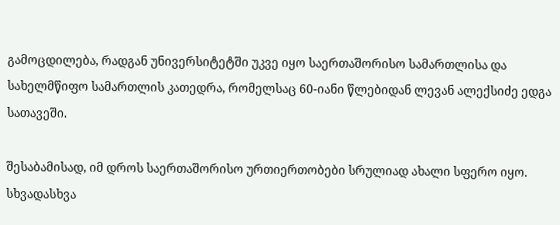გამოცდილება, რადგან უნივერსიტეტში უკვე იყო საერთაშორისო სამართლისა და სახელმწიფო სამართლის კათედრა, რომელსაც 60-იანი წლებიდან ლევან ალექსიძე ედგა სათავეში.

შესაბამისად, იმ დროს საერთაშორისო ურთიერთობები სრულიად ახალი სფერო იყო. სხვადასხვა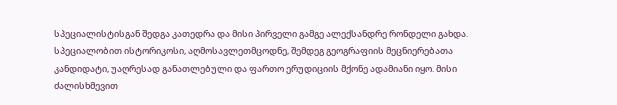სპეციალისტისგან შედგა კათედრა და მისი პირველი გამგე ალექსანდრე რონდელი გახდა. სპეციალობით ისტორიკოსი, აღმოსავლეთმცოდნე, შემდეგ გეოგრაფიის მეცნიერებათა კანდიდატი, უაღრესად განათლებული და ფართო ერუდიციის მქონე ადამიანი იყო. მისი ძალისხმევით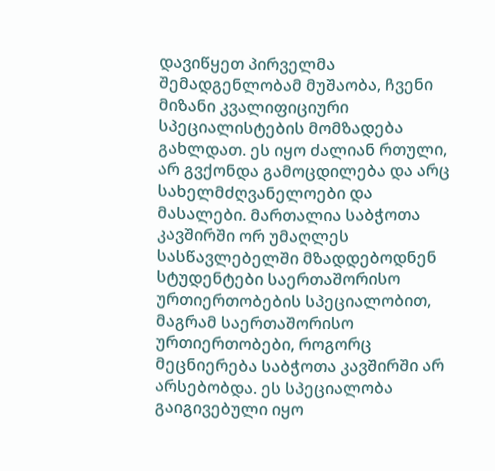დავიწყეთ პირველმა შემადგენლობამ მუშაობა, ჩვენი მიზანი კვალიფიციური სპეციალისტების მომზადება გახლდათ. ეს იყო ძალიან რთული, არ გვქონდა გამოცდილება და არც სახელმძღვანელოები და მასალები. მართალია საბჭოთა კავშირში ორ უმაღლეს სასწავლებელში მზადდებოდნენ სტუდენტები საერთაშორისო ურთიერთობების სპეციალობით, მაგრამ საერთაშორისო ურთიერთობები, როგორც მეცნიერება საბჭოთა კავშირში არ არსებობდა. ეს სპეციალობა გაიგივებული იყო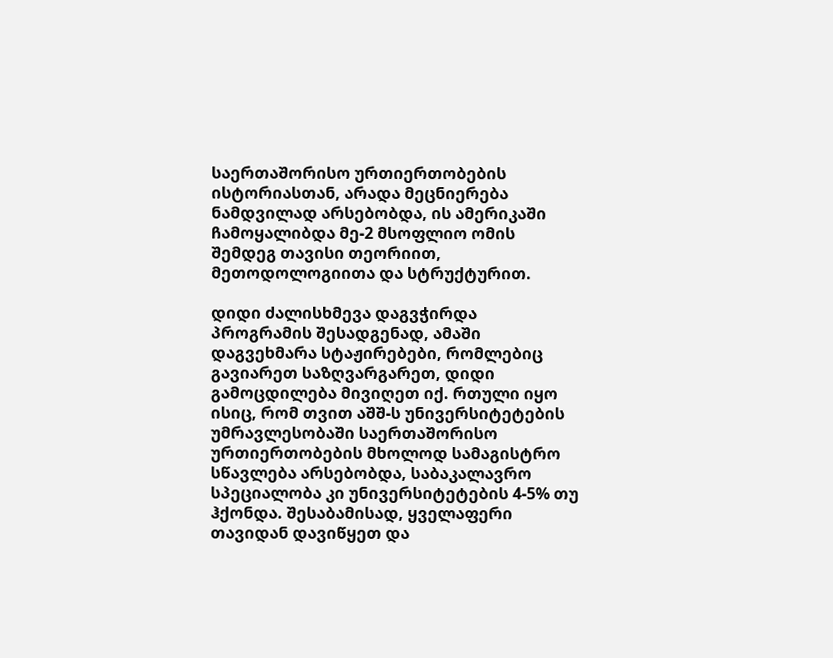საერთაშორისო ურთიერთობების ისტორიასთან, არადა მეცნიერება ნამდვილად არსებობდა, ის ამერიკაში ჩამოყალიბდა მე-2 მსოფლიო ომის შემდეგ თავისი თეორიით, მეთოდოლოგიითა და სტრუქტურით.

დიდი ძალისხმევა დაგვჭირდა პროგრამის შესადგენად, ამაში დაგვეხმარა სტაჟირებები, რომლებიც გავიარეთ საზღვარგარეთ, დიდი გამოცდილება მივიღეთ იქ. რთული იყო ისიც, რომ თვით აშშ-ს უნივერსიტეტების უმრავლესობაში საერთაშორისო ურთიერთობების მხოლოდ სამაგისტრო სწავლება არსებობდა, საბაკალავრო სპეციალობა კი უნივერსიტეტების 4-5% თუ ჰქონდა. შესაბამისად, ყველაფერი თავიდან დავიწყეთ და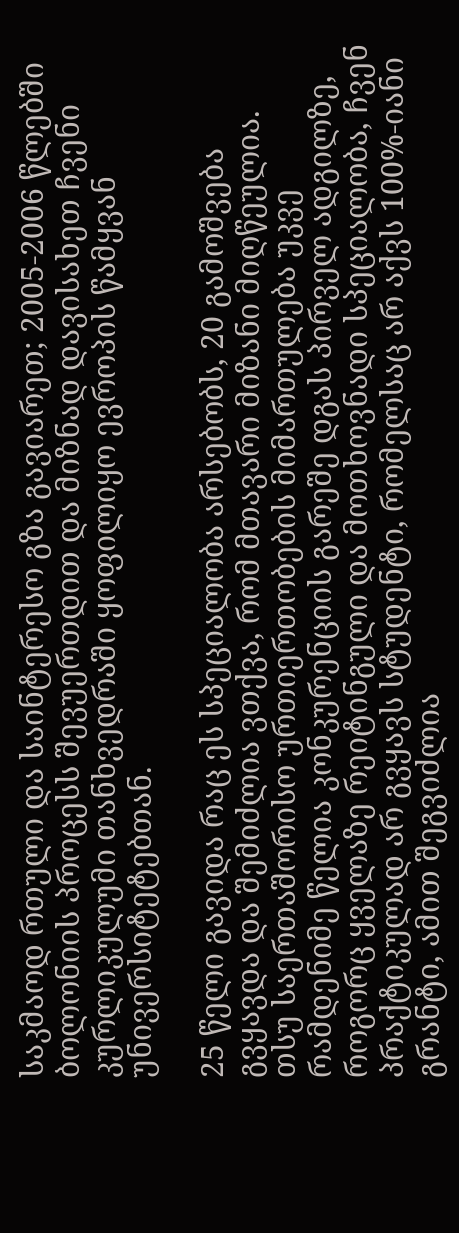საკმაოდ რთული და საინტერესო გზა გავიარეთ; 2005-2006 წლებში ბოლონიის პროცესს შევუერთდით და მიზნად დავისახეთ ჩვენი კურლიკულუმი თანხვედრაში ყოფილიყო ევროპის წამყვან უნივერსიტეტებთან.

25 წელი გავიდა რაც ეს სპეციალობა არსებობს, 20 გამოშვება გვყავდა და შემიძლია ვთქვა, რომ მთავარი მიზანი მიღწეულია. თსუ საერთაშორისო ურთიერთობების მიმართულება უკვე რამდენიმე წელია კონკურენციის გარეშე დგას პირველ ადგილზე, როგორც ყველაზე რეიტინგული და მოთხოვნადი სპეციალობა, ჩვენ პრაქტიკულად არ გვყავს სტუდენტი, რომელსაც არ აქვს 100%-იანი გრანტი, ამით შეგვიძლია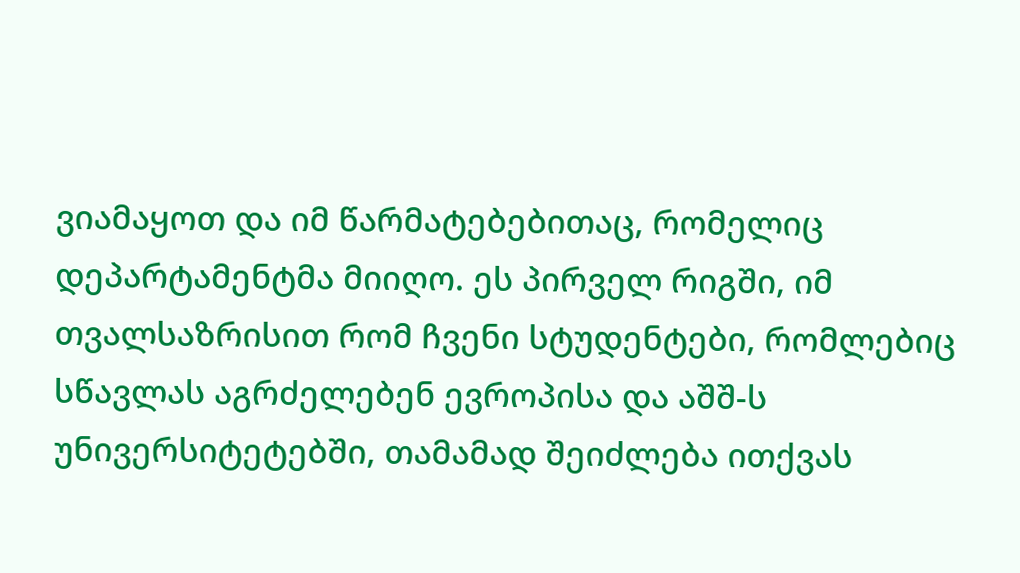ვიამაყოთ და იმ წარმატებებითაც, რომელიც დეპარტამენტმა მიიღო. ეს პირველ რიგში, იმ თვალსაზრისით რომ ჩვენი სტუდენტები, რომლებიც სწავლას აგრძელებენ ევროპისა და აშშ-ს უნივერსიტეტებში, თამამად შეიძლება ითქვას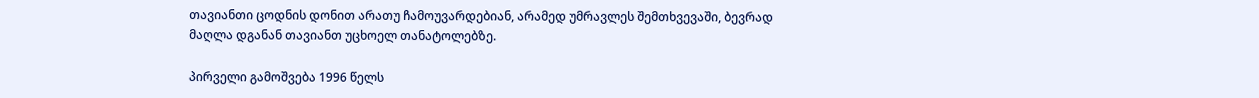თავიანთი ცოდნის დონით არათუ ჩამოუვარდებიან, არამედ უმრავლეს შემთხვევაში, ბევრად მაღლა დგანან თავიანთ უცხოელ თანატოლებზე.

პირველი გამოშვება 1996 წელს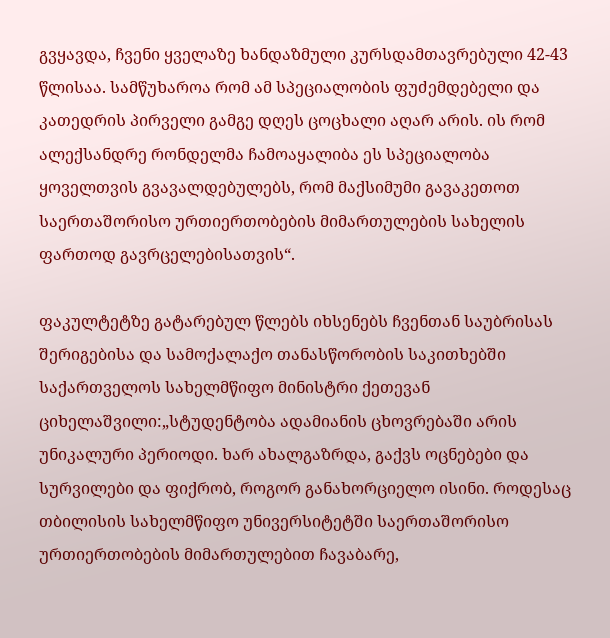გვყავდა, ჩვენი ყველაზე ხანდაზმული კურსდამთავრებული 42-43 წლისაა. სამწუხაროა რომ ამ სპეციალობის ფუძემდებელი და კათედრის პირველი გამგე დღეს ცოცხალი აღარ არის. ის რომ ალექსანდრე რონდელმა ჩამოაყალიბა ეს სპეციალობა ყოველთვის გვავალდებულებს, რომ მაქსიმუმი გავაკეთოთ საერთაშორისო ურთიერთობების მიმართულების სახელის ფართოდ გავრცელებისათვის“.

ფაკულტეტზე გატარებულ წლებს იხსენებს ჩვენთან საუბრისას შერიგებისა და სამოქალაქო თანასწორობის საკითხებში საქართველოს სახელმწიფო მინისტრი ქეთევან ციხელაშვილი:„სტუდენტობა ადამიანის ცხოვრებაში არის უნიკალური პერიოდი. ხარ ახალგაზრდა, გაქვს ოცნებები და სურვილები და ფიქრობ, როგორ განახორციელო ისინი. როდესაც თბილისის სახელმწიფო უნივერსიტეტში საერთაშორისო ურთიერთობების მიმართულებით ჩავაბარე,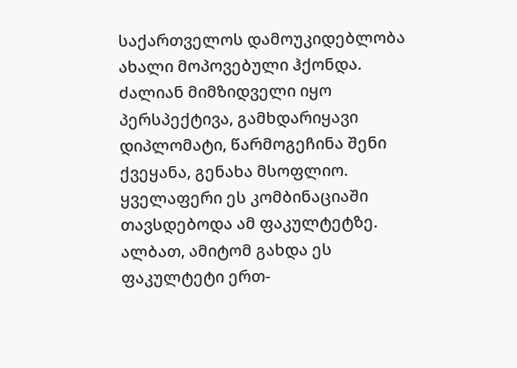საქართველოს დამოუკიდებლობა ახალი მოპოვებული ჰქონდა. ძალიან მიმზიდველი იყო პერსპექტივა, გამხდარიყავი დიპლომატი, წარმოგეჩინა შენი ქვეყანა, გენახა მსოფლიო. ყველაფერი ეს კომბინაციაში თავსდებოდა ამ ფაკულტეტზე. ალბათ, ამიტომ გახდა ეს ფაკულტეტი ერთ-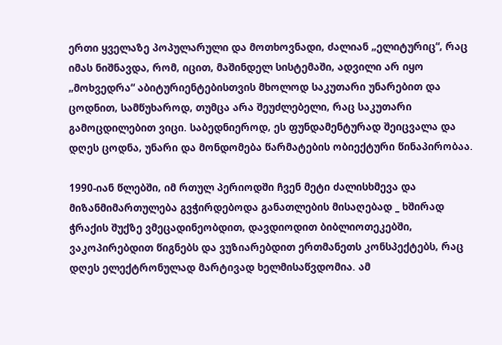ერთი ყველაზე პოპულარული და მოთხოვნადი, ძალიან „ელიტურიც“, რაც იმას ნიშნავდა, რომ, იცით, მაშინდელ სისტემაში, ადვილი არ იყო „მოხვედრა“ აბიტურიენტებისთვის მხოლოდ საკუთარი უნარებით და ცოდნით, სამწუხაროდ, თუმცა არა შეუძლებელი, რაც საკუთარი გამოცდილებით ვიცი. საბედნიეროდ, ეს ფუნდამენტურად შეიცვალა და დღეს ცოდნა, უნარი და მონდომება წარმატების ობიექტური წინაპირობაა.

1990-იან წლებში, იმ რთულ პერიოდში ჩვენ მეტი ძალისხმევა და მიზანმიმართულება გვჭირდებოდა განათლების მისაღებად _ ხშირად ჭრაქის შუქზე ვმეცადინეობდით, დავდიოდით ბიბლიოთეკებში, ვაკოპირებდით წიგნებს და ვუზიარებდით ერთმანეთს კონსპექტებს, რაც დღეს ელექტრონულად მარტივად ხელმისაწვდომია. ამ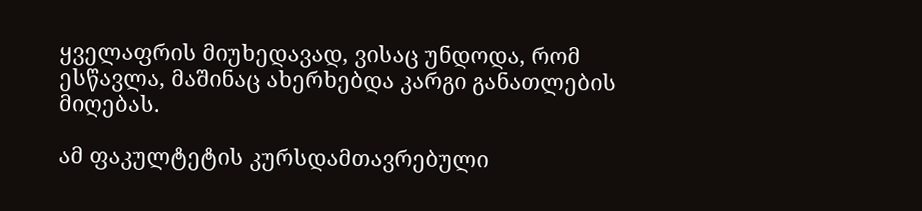ყველაფრის მიუხედავად, ვისაც უნდოდა, რომ ესწავლა, მაშინაც ახერხებდა კარგი განათლების მიღებას.

ამ ფაკულტეტის კურსდამთავრებული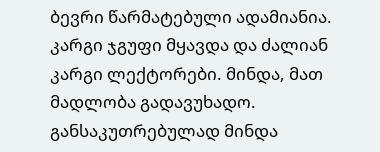ბევრი წარმატებული ადამიანია. კარგი ჯგუფი მყავდა და ძალიან კარგი ლექტორები. მინდა, მათ მადლობა გადავუხადო. განსაკუთრებულად მინდა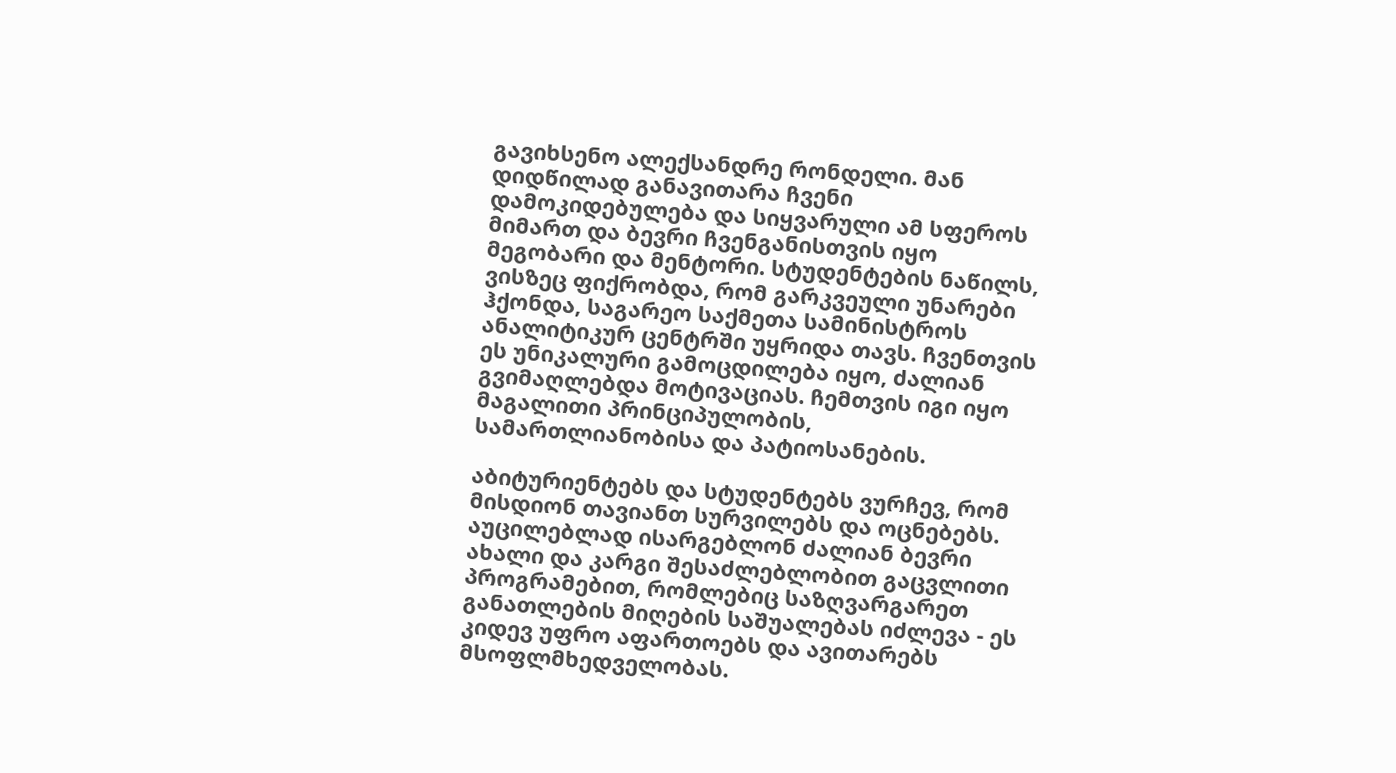გავიხსენო ალექსანდრე რონდელი. მან დიდწილად განავითარა ჩვენი დამოკიდებულება და სიყვარული ამ სფეროს მიმართ და ბევრი ჩვენგანისთვის იყო მეგობარი და მენტორი. სტუდენტების ნაწილს, ვისზეც ფიქრობდა, რომ გარკვეული უნარები ჰქონდა, საგარეო საქმეთა სამინისტროს ანალიტიკურ ცენტრში უყრიდა თავს. ჩვენთვის ეს უნიკალური გამოცდილება იყო, ძალიან გვიმაღლებდა მოტივაციას. ჩემთვის იგი იყო მაგალითი პრინციპულობის, სამართლიანობისა და პატიოსანების.

აბიტურიენტებს და სტუდენტებს ვურჩევ, რომ მისდიონ თავიანთ სურვილებს და ოცნებებს. აუცილებლად ისარგებლონ ძალიან ბევრი ახალი და კარგი შესაძლებლობით გაცვლითი პროგრამებით, რომლებიც საზღვარგარეთ განათლების მიღების საშუალებას იძლევა - ეს კიდევ უფრო აფართოებს და ავითარებს მსოფლმხედველობას.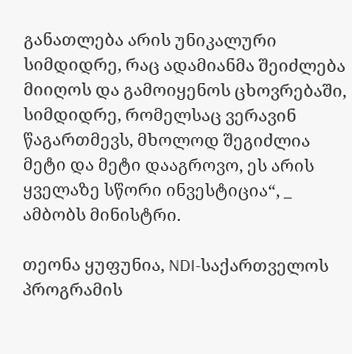განათლება არის უნიკალური სიმდიდრე, რაც ადამიანმა შეიძლება მიიღოს და გამოიყენოს ცხოვრებაში, სიმდიდრე, რომელსაც ვერავინ წაგართმევს, მხოლოდ შეგიძლია მეტი და მეტი დააგროვო, ეს არის ყველაზე სწორი ინვესტიცია“, _ ამბობს მინისტრი.

თეონა ყუფუნია, NDI-საქართველოს პროგრამის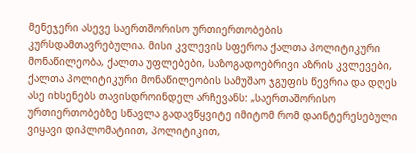მენეჯერი ასევე საერთშორისო ურთიერთობების კურსდამთავრებულია. მისი კვლევის სფეროა ქალთა პოლიტიკური მონაწილეობა, ქალთა უფლებები, საზოგადოებრივი აზრის კვლევები, ქალთა პოლიტიკური მონაწილეობის სამუშაო ჯგუფის წევრია და დღეს ასე იხსენებს თავისდროინდელ არჩევანს: „საერთაშორისო ურთიერთობებზე სწავლა გადავწყვიტე იმიტომ რომ დაინტერესებული ვიყავი დიპლომატიით, პოლიტიკით,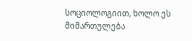სოციოლოგიით, ხოლო ეს მიმართულება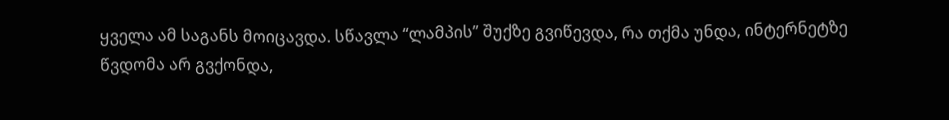ყველა ამ საგანს მოიცავდა. სწავლა “ლამპის” შუქზე გვიწევდა, რა თქმა უნდა, ინტერნეტზე წვდომა არ გვქონდა,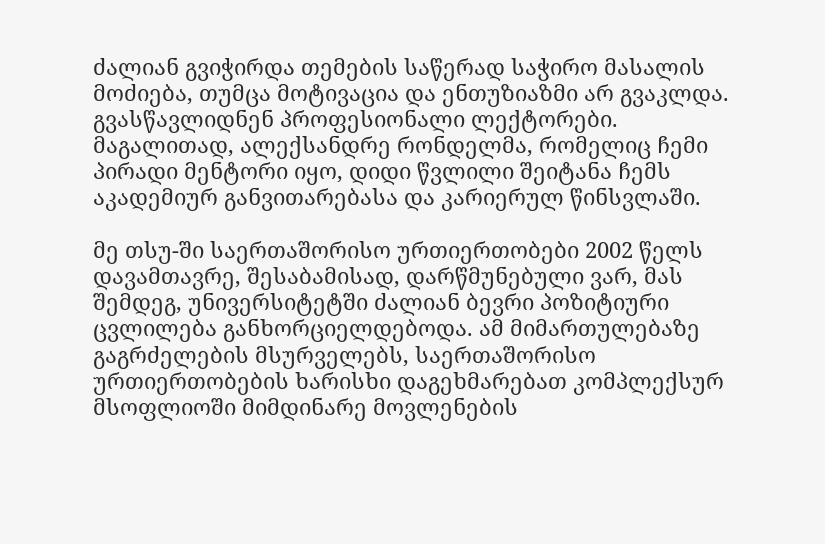ძალიან გვიჭირდა თემების საწერად საჭირო მასალის მოძიება, თუმცა მოტივაცია და ენთუზიაზმი არ გვაკლდა. გვასწავლიდნენ პროფესიონალი ლექტორები. მაგალითად, ალექსანდრე რონდელმა, რომელიც ჩემი პირადი მენტორი იყო, დიდი წვლილი შეიტანა ჩემს აკადემიურ განვითარებასა და კარიერულ წინსვლაში.

მე თსუ-ში საერთაშორისო ურთიერთობები 2002 წელს დავამთავრე, შესაბამისად, დარწმუნებული ვარ, მას შემდეგ, უნივერსიტეტში ძალიან ბევრი პოზიტიური ცვლილება განხორციელდებოდა. ამ მიმართულებაზე გაგრძელების მსურველებს, საერთაშორისო ურთიერთობების ხარისხი დაგეხმარებათ კომპლექსურ მსოფლიოში მიმდინარე მოვლენების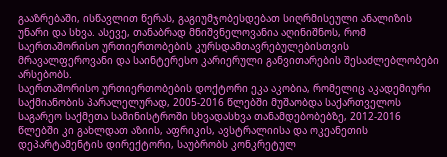გააზრებაში, ისწავლით წერას, გაგიუმჯობესდებათ სიღრმისეული ანალიზის უნარი და სხვა. ასევე, თანაბრად მნიშვნელოვანია აღინიშნოს, რომ საერთაშორისო ურთიერთობების კურსდამთავრებულებისთვის მრავალფეროვანი და საინტერესო კარიერული განვითარების შესაძლებლობები არსებობს.
საერთაშორისო ურთიერთობების დოქტორი ეკა აკობია, რომელიც აკადემიური საქმიანობის პარალელურად, 2005-2016 წლებში მუშაობდა საქართველოს საგარეო საქმეთა სამინისტროში სხვადასხვა თანამდებობებზე, 2012-2016 წლებში კი გახლდათ აზიის, აფრიკის, ავსტრალიისა და ოკეანეთის დეპარტამენტის დირექტორი, საუბრობს კონკრეტულ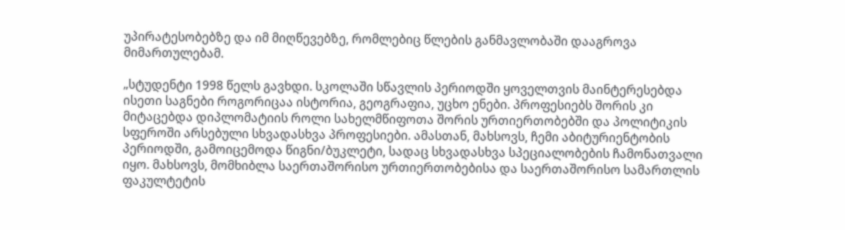უპირატესობებზე და იმ მიღწევებზე, რომლებიც წლების განმავლობაში დააგროვა მიმართულებამ.

„სტუდენტი 1998 წელს გავხდი. სკოლაში სწავლის პერიოდში ყოველთვის მაინტერესებდა ისეთი საგნები როგორიცაა ისტორია, გეოგრაფია, უცხო ენები. პროფესიებს შორის კი მიტაცებდა დიპლომატიის როლი სახელმწიფოთა შორის ურთიერთობებში და პოლიტიკის სფეროში არსებული სხვადასხვა პროფესიები. ამასთან, მახსოვს, ჩემი აბიტურიენტობის პერიოდში, გამოიცემოდა წიგნი/ბუკლეტი, სადაც სხვადასხვა სპეციალობების ჩამონათვალი იყო. მახსოვს, მომხიბლა საერთაშორისო ურთიერთობებისა და საერთაშორისო სამართლის ფაკულტეტის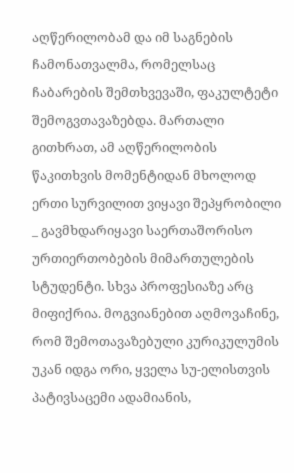აღწერილობამ და იმ საგნების ჩამონათვალმა, რომელსაც ჩაბარების შემთხვევაში, ფაკულტეტი შემოგვთავაზებდა. მართალი გითხრათ, ამ აღწერილობის წაკითხვის მომენტიდან მხოლოდ ერთი სურვილით ვიყავი შეპყრობილი _ გავმხდარიყავი საერთაშორისო ურთიერთობების მიმართულების სტუდენტი. სხვა პროფესიაზე არც მიფიქრია. მოგვიანებით აღმოვაჩინე, რომ შემოთავაზებული კურიკულუმის უკან იდგა ორი, ყველა სუ-ელისთვის პატივსაცემი ადამიანის,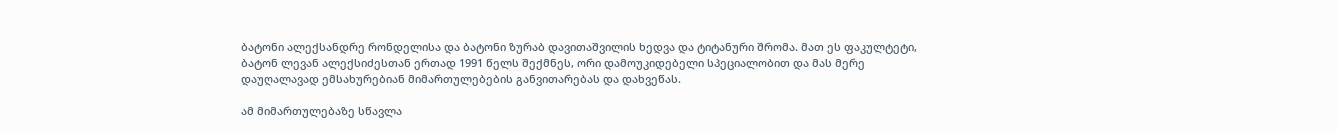ბატონი ალექსანდრე რონდელისა და ბატონი ზურაბ დავითაშვილის ხედვა და ტიტანური შრომა. მათ ეს ფაკულტეტი, ბატონ ლევან ალექსიძესთან ერთად 1991 წელს შექმნეს, ორი დამოუკიდებელი სპეციალობით და მას მერე დაუღალავად ემსახურებიან მიმართულებების განვითარებას და დახვეწას.

ამ მიმართულებაზე სწავლა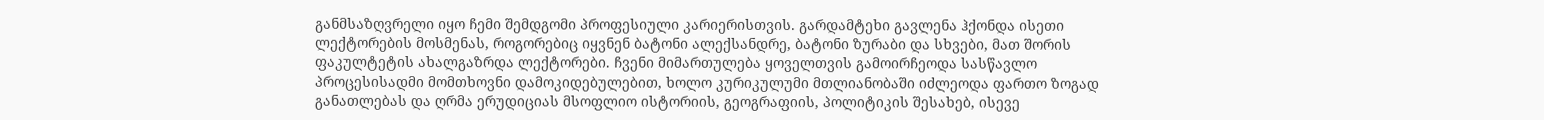განმსაზღვრელი იყო ჩემი შემდგომი პროფესიული კარიერისთვის. გარდამტეხი გავლენა ჰქონდა ისეთი ლექტორების მოსმენას, როგორებიც იყვნენ ბატონი ალექსანდრე, ბატონი ზურაბი და სხვები, მათ შორის ფაკულტეტის ახალგაზრდა ლექტორები. ჩვენი მიმართულება ყოველთვის გამოირჩეოდა სასწავლო პროცესისადმი მომთხოვნი დამოკიდებულებით, ხოლო კურიკულუმი მთლიანობაში იძლეოდა ფართო ზოგად განათლებას და ღრმა ერუდიციას მსოფლიო ისტორიის, გეოგრაფიის, პოლიტიკის შესახებ, ისევე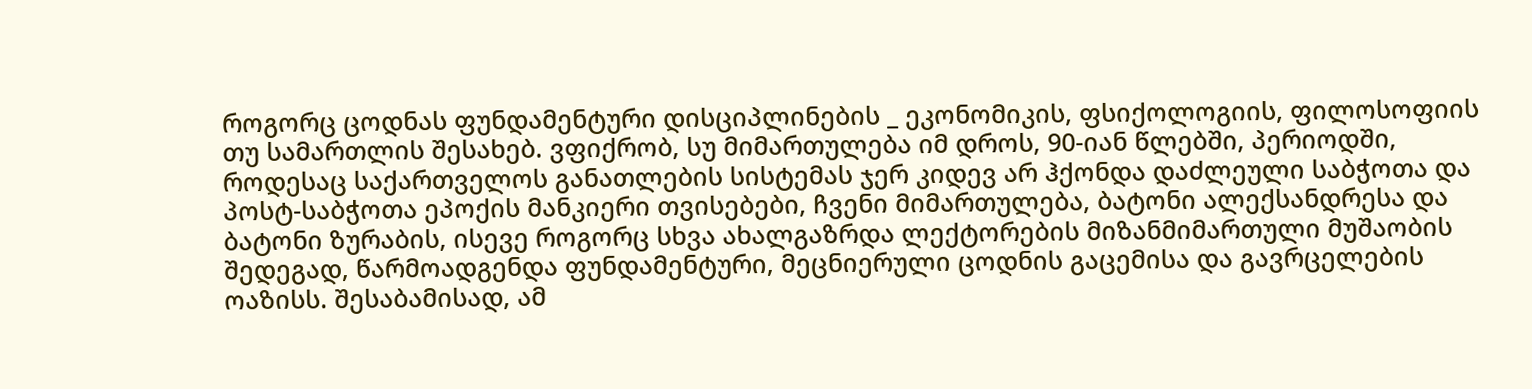როგორც ცოდნას ფუნდამენტური დისციპლინების _ ეკონომიკის, ფსიქოლოგიის, ფილოსოფიის თუ სამართლის შესახებ. ვფიქრობ, სუ მიმართულება იმ დროს, 90-იან წლებში, პერიოდში, როდესაც საქართველოს განათლების სისტემას ჯერ კიდევ არ ჰქონდა დაძლეული საბჭოთა და პოსტ-საბჭოთა ეპოქის მანკიერი თვისებები, ჩვენი მიმართულება, ბატონი ალექსანდრესა და ბატონი ზურაბის, ისევე როგორც სხვა ახალგაზრდა ლექტორების მიზანმიმართული მუშაობის შედეგად, წარმოადგენდა ფუნდამენტური, მეცნიერული ცოდნის გაცემისა და გავრცელების ოაზისს. შესაბამისად, ამ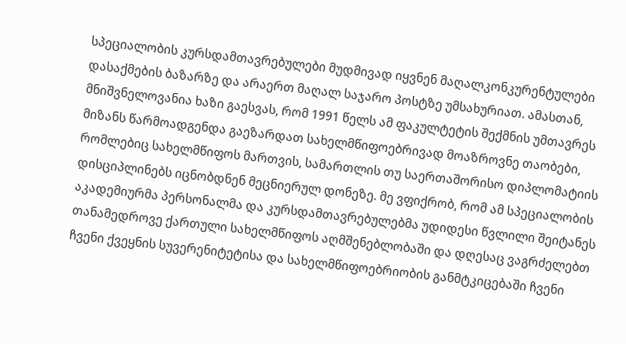სპეციალობის კურსდამთავრებულები მუდმივად იყვნენ მაღალკონკურენტულები დასაქმების ბაზარზე და არაერთ მაღალ საჯარო პოსტზე უმსახურიათ. ამასთან, მნიშვნელოვანია ხაზი გაესვას, რომ 1991 წელს ამ ფაკულტეტის შექმნის უმთავრეს მიზანს წარმოადგენდა გაეზარდათ სახელმწიფოებრივად მოაზროვნე თაობები, რომლებიც სახელმწიფოს მართვის, სამართლის თუ საერთაშორისო დიპლომატიის დისციპლინებს იცნობდნენ მეცნიერულ დონეზე. მე ვფიქრობ, რომ ამ სპეციალობის აკადემიურმა პერსონალმა და კურსდამთავრებულებმა უდიდესი წვლილი შეიტანეს თანამედროვე ქართული სახელმწიფოს აღმშენებლობაში და დღესაც ვაგრძელებთ ჩვენი ქვეყნის სუვერენიტეტისა და სახელმწიფოებრიობის განმტკიცებაში ჩვენი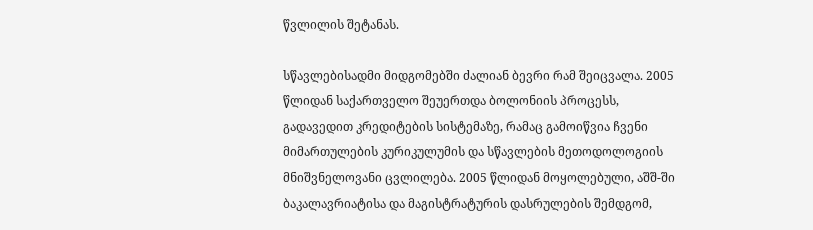წვლილის შეტანას.

სწავლებისადმი მიდგომებში ძალიან ბევრი რამ შეიცვალა. 2005 წლიდან საქართველო შეუერთდა ბოლონიის პროცესს, გადავედით კრედიტების სისტემაზე, რამაც გამოიწვია ჩვენი მიმართულების კურიკულუმის და სწავლების მეთოდოლოგიის მნიშვნელოვანი ცვლილება. 2005 წლიდან მოყოლებული, აშშ-ში ბაკალავრიატისა და მაგისტრატურის დასრულების შემდგომ,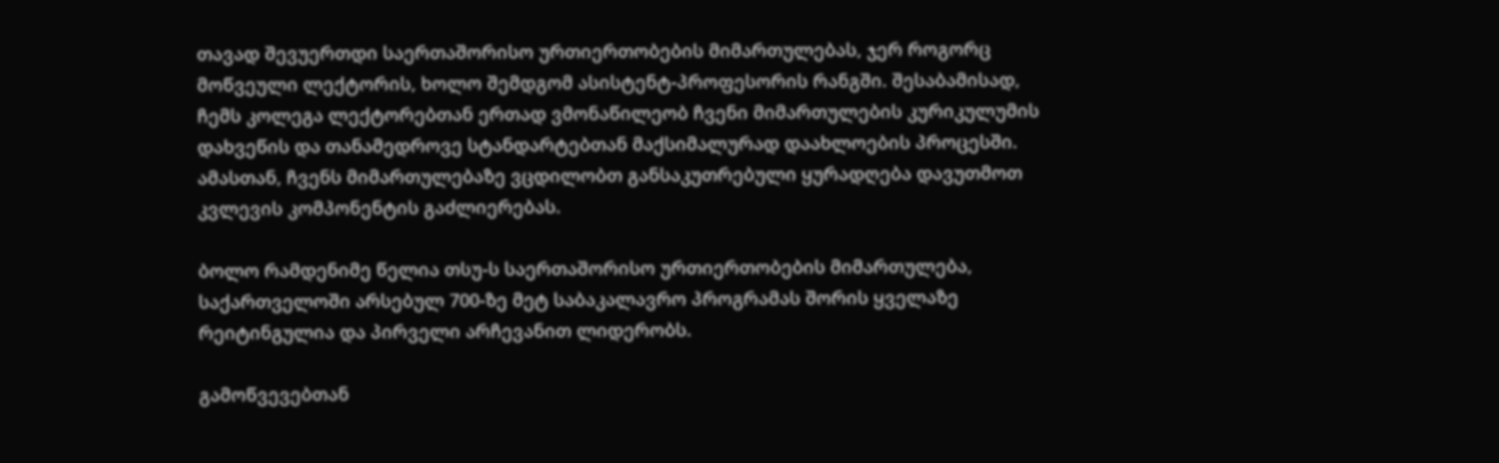თავად შევუერთდი საერთაშორისო ურთიერთობების მიმართულებას, ჯერ როგორც მოწვეული ლექტორის, ხოლო შემდგომ ასისტენტ-პროფესორის რანგში. შესაბამისად, ჩემს კოლეგა ლექტორებთან ერთად ვმონაწილეობ ჩვენი მიმართულების კურიკულუმის დახვეწის და თანამედროვე სტანდარტებთან მაქსიმალურად დაახლოების პროცესში. ამასთან, ჩვენს მიმართულებაზე ვცდილობთ განსაკუთრებული ყურადღება დავუთმოთ კვლევის კომპონენტის გაძლიერებას.

ბოლო რამდენიმე წელია თსუ-ს საერთაშორისო ურთიერთობების მიმართულება, საქართველოში არსებულ 700-ზე მეტ საბაკალავრო პროგრამას შორის ყველაზე რეიტინგულია და პირველი არჩევანით ლიდერობს.

გამოწვევებთან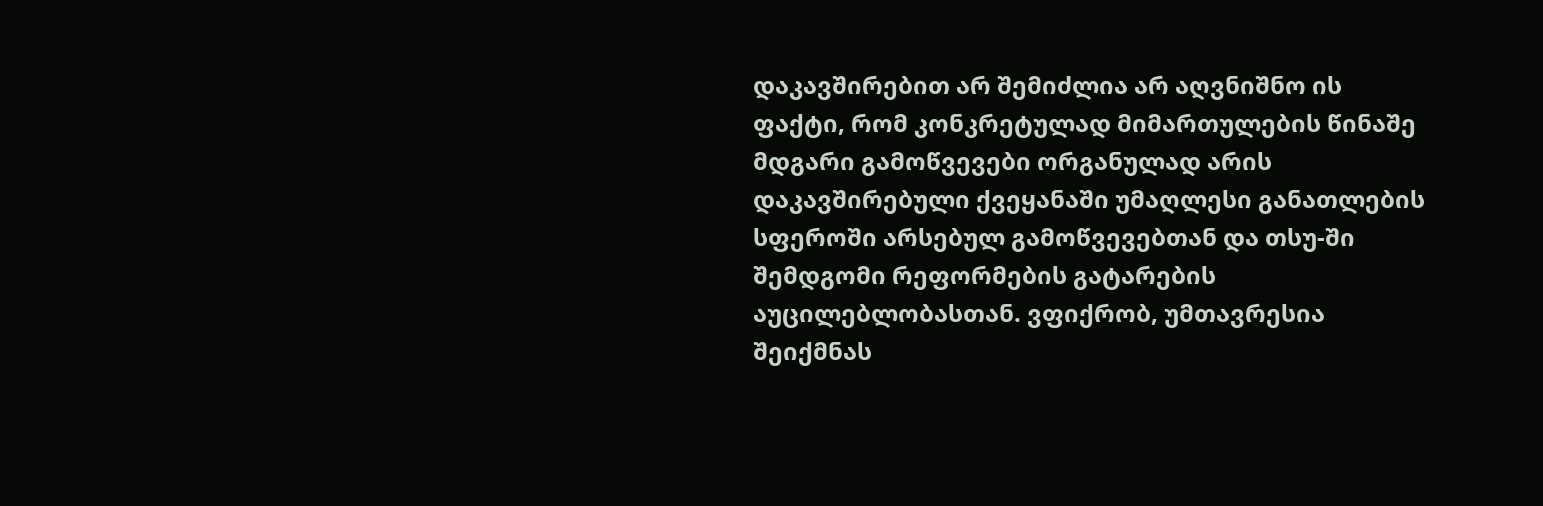დაკავშირებით არ შემიძლია არ აღვნიშნო ის ფაქტი, რომ კონკრეტულად მიმართულების წინაშე მდგარი გამოწვევები ორგანულად არის დაკავშირებული ქვეყანაში უმაღლესი განათლების სფეროში არსებულ გამოწვევებთან და თსუ-ში შემდგომი რეფორმების გატარების აუცილებლობასთან. ვფიქრობ, უმთავრესია შეიქმნას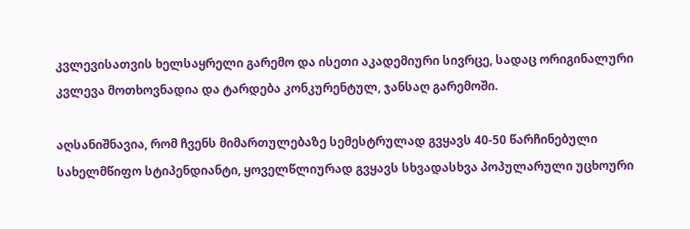კვლევისათვის ხელსაყრელი გარემო და ისეთი აკადემიური სივრცე, სადაც ორიგინალური კვლევა მოთხოვნადია და ტარდება კონკურენტულ, ჯანსაღ გარემოში.

აღსანიშნავია, რომ ჩვენს მიმართულებაზე სემესტრულად გვყავს 40-50 წარჩინებული სახელმწიფო სტიპენდიანტი, ყოველწლიურად გვყავს სხვადასხვა პოპულარული უცხოური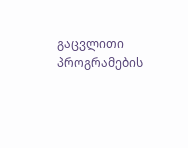გაცვლითი პროგრამების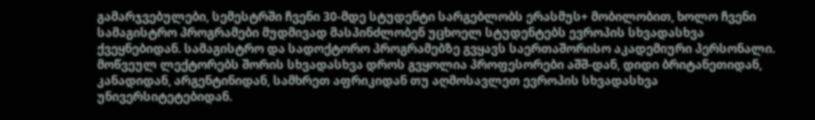გამარჯვებულები, სემესტრში ჩვენი 30-მდე სტუდენტი სარგებლობს ერასმუს+ მობილობით, ხოლო ჩვენი სამაგისტრო პროგრამები მუდმივად მასპინძლობენ უცხოელ სტუდენტებს ევროპის სხვადასხვა ქვეყნებიდან. სამაგისტრო და სადოქტორო პროგრამებზე გვყავს საერთაშორისო აკადემიური პერსონალი. მოწვეულ ლექტორებს შორის სხვადასხვა დროს გვყოლია პროფესორები აშშ-დან, დიდი ბრიტანეთიდან, კანადიდან, არგენტინიდან, სამხრეთ აფრიკიდან თუ აღმოსავლეთ ევროპის სხვადასხვა უნივერსიტეტებიდან.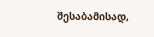შესაბამისად,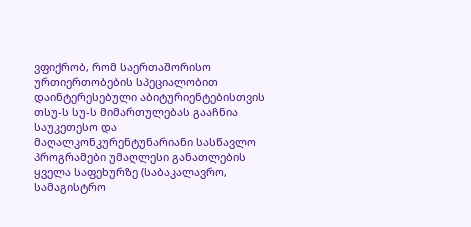ვფიქრობ, რომ საერთაშორისო ურთიერთობების სპეციალობით დაინტერესებული აბიტურიენტებისთვის თსუ-ს სუ-ს მიმართულებას გააჩნია საუკეთესო და მაღალკონკურენტუნარიანი სასწავლო პროგრამები უმაღლესი განათლების ყველა საფეხურზე (საბაკალავრო, სამაგისტრო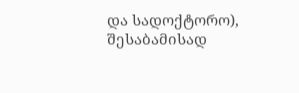და სადოქტორო), შესაბამისად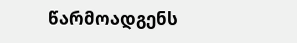წარმოადგენს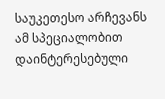საუკეთესო არჩევანს ამ სპეციალობით დაინტერესებული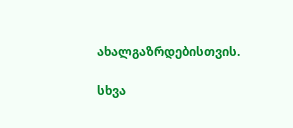ახალგაზრდებისთვის.

სხვა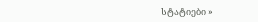სტატიები »